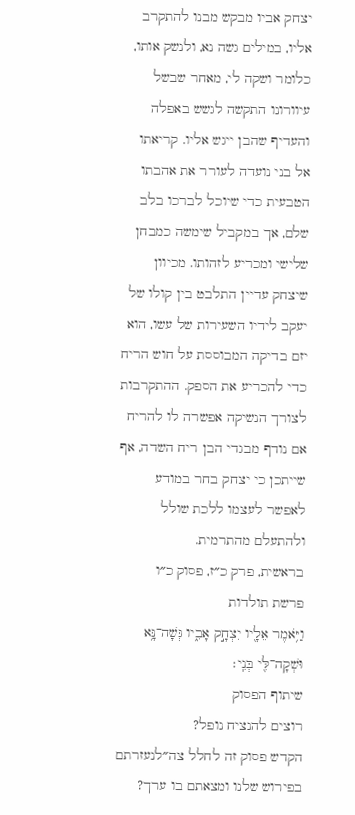יצחק אביו מבקש מבנו להתקרב אליו, במילים גשה נא, ולנשק אותו, כלומר ושקה לי, מאחר שבשל עיוורונו התקשה לגשש באפלה והעדיף שהבן ייגש אליו. קריאתו אל בני נועדה לעורר את אהבתו הטבעית כדי שיוכל לברכו בלב שלם, אך במקביל שימשה כמבחן שלישי ומכריע לזהותו. מכיוון שיצחק עדיין התלבט בין קולו של יעקב לידיו השעירות של עשו, הוא יזם בדיקה המבוססת על חוש הריח כדי להכריע את הספק. ההתקרבות לצורך הנשיקה אפשרה לו להריח אם נודף מבגדי הבן ריח השדה, אף שייתכן כי יצחק בחר במודע לאפשר לעצמו ללכת שולל ולהתעלם מהתרמית.
בראשית, פרק כ״ז, פסוק כ״ו
פרשת תולדות
וַיֹּ֥אמֶר אֵלָ֖יו יִצְחָ֣ק אָבִ֑יו גְּשָׁה־נָּ֥א וּשְׁקָה־לִּ֖י בְּנִֽי׃
שיתוף הפסוק
רוצים להנציח נופל?
הקדש פסוק זה לחלל צה״לנעזרתם בפירוש שלנו ומצאתם בו ערך?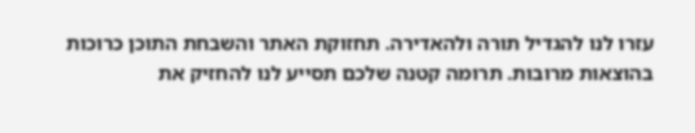עזרו לנו להגדיל תורה ולהאדירה. תחזוקת האתר והשבחת התוכן כרוכות בהוצאות מרובות. תרומה קטנה שלכם תסייע לנו להחזיק את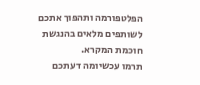הפלטפורמה ותהפוך אתכם לשותפים מלאים בהנגשת חוכמת המקרא.
תרמו עכשיומה דעתכם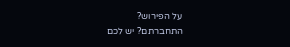על הפירוש?
התחברתם? יש לכם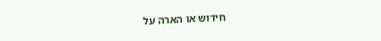חידוש או הארה על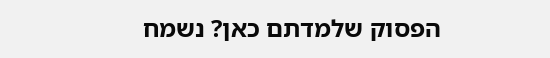הפסוק שלמדתם כאן? נשמח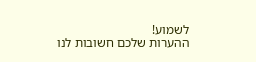לשמוע!
ההערות שלכם חשובות לנו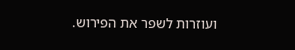ועוזרות לשפר את הפירוש.